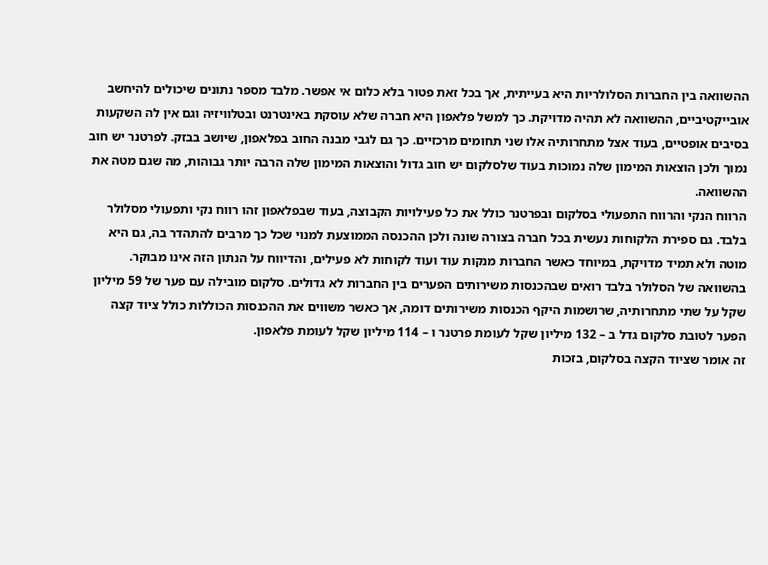ההשוואה בין החברות הסלולריות היא בעייתית, אך בכל זאת פטור בלא כלום אי אפשר. מלבד מספר נתונים שיכולים להיחשב אובייקטיביים, ההשוואה לא תהיה מדויקת. כך למשל פלאפון היא חברה שלא עוסקת באינטרנט ובטלוויזיה וגם אין לה השקעות בסיבים אופטיים, בעוד אצל מתחרותיה אלו שני תחומים מרכזיים. כך גם לגבי מבנה החוב בפלאפון, שיושב בבזק. לפרטנר יש חוב נמוך ולכן הוצאות המימון שלה נמוכות בעוד שלסלקום יש חוב גדול והוצאות המימון שלה הרבה יותר גבוהות, מה שגם מטה את ההשוואה.
הרווח הנקי והרווח התפעולי בסלקום ובפרטנר כולל את כל פעילויות הקבוצה, בעוד שבפלאפון זהו רווח נקי ותפעולי מסלולר בלבד. גם ספירת הלקוחות נעשית בכל חברה בצורה שונה ולכן ההכנסה הממוצעת למנוי שכל כך מרבים להתהדר בה, גם היא מוטה ולא תמיד מדויקת, במיוחד כאשר החברות מנקות עוד ועוד לקוחות לא פעילים, והדיווח על הנתון הזה אינו מבוקר.
בהשוואה של הסלולר בלבד רואים שבהכנסות משירותים הפערים בין החברות לא גדולים. סלקום מובילה עם פער של 59 מיליון שקל על שתי מתחרותיה, שרושמות היקף הכנסות משירותים דומה, אך כאשר משווים את ההכנסות הכוללות כולל ציוד קצה הפער לטובת סלקום גדל ב – 132 מיליון שקל לעומת פרטנר ו – 114 מיליון שקל לעומת פלאפון.
זה אומר שציוד הקצה בסלקום, בזכות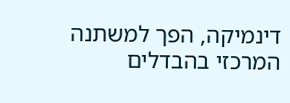דינמיקה, הפך למשתנה המרכזי בהבדלים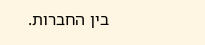בין החברות.